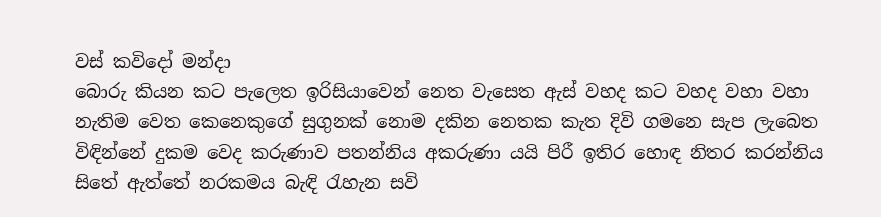වස් කවිදෝ මන්දා
බොරු කියන කට පැලෙත ඉරිසියාවෙන් නෙත වැසෙත ඇස් වහද කට වහද වහා වහා නැතිම වෙත කෙනෙකුගේ සුගුනක් නොම දකින නෙතක කැත දිවි ගමනෙ සැප ලැබෙත විඳින්නේ දුකම වෙද කරුණාව පතන්නිය අකරුණා යයි පිරී ඉතිර හොඳ නිතර කරන්නිය සිතේ ඇත්තේ නරකමය බැඳි රැහැන සවි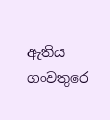ඇතිය ගංවතුරෙ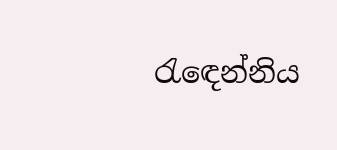රැඳෙන්නිය